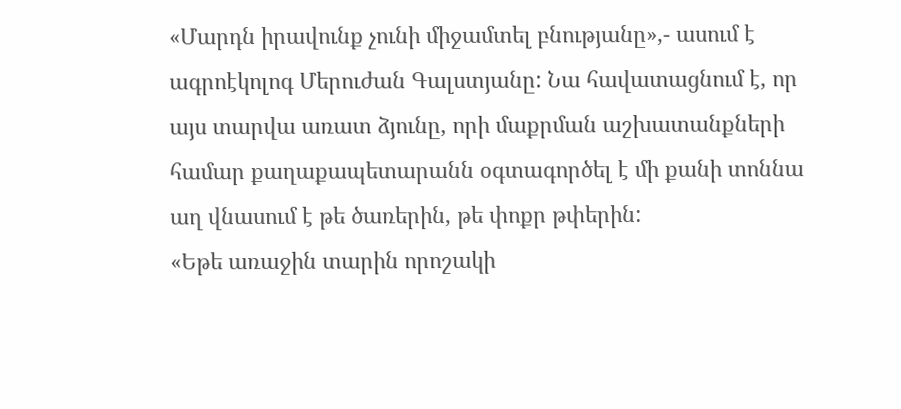«Մարդն իրավունք չունի միջամտել բնությանը»,- ասում է ագրոէկոլոգ Մերուժան Գալստյանը: Նա հավատացնում է, որ այս տարվա առատ ձյունը, որի մաքրման աշխատանքների համար քաղաքապետարանն օգտագործել է մի քանի տոննա աղ վնասում է թե ծառերին, թե փոքր թփերին:
«Եթե առաջին տարին որոշակի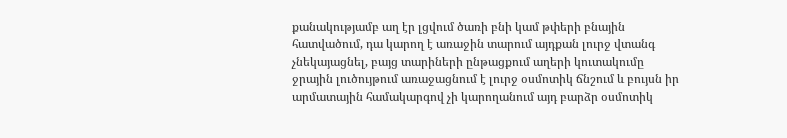քանակությամբ աղ էր լցվում ծառի բնի կամ թփերի բնային հատվածում, դա կարող է առաջին տարում այդքան լուրջ վտանգ չնեկայացնել, բայց տարիների ընթացքում աղերի կուտակումը ջրային լուծույթում առաջացնում է լուրջ օսմոտիկ ճնշում և բույսն իր արմատային համակարգով չի կարողանում այդ բարձր օսմոտիկ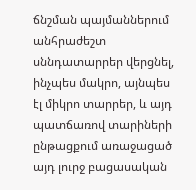ճնշման պայմաններում անհրաժեշտ սննդատարրեր վերցնել, ինչպես մակրո, այնպես էլ միկրո տարրեր, և այդ պատճառով տարիների ընթացքում առաջացած այդ լուրջ բացասական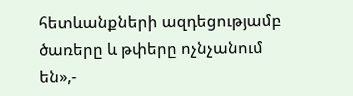հետևանքների ազդեցությամբ ծառերը և թփերը ոչնչանում են»,-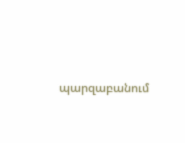պարզաբանում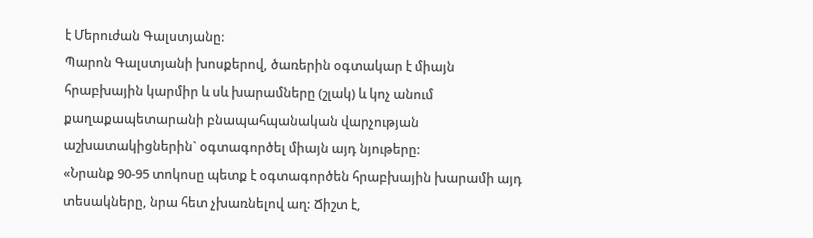է Մերուժան Գալստյանը:
Պարոն Գալստյանի խոսքերով, ծառերին օգտակար է միայն հրաբխային կարմիր և սև խարամները (շլակ) և կոչ անում քաղաքապետարանի բնապահպանական վարչության աշխատակիցներին` օգտագործել միայն այդ նյութերը:
«Նրանք 90-95 տոկոսը պետք է օգտագործեն հրաբխային խարամի այդ տեսակները, նրա հետ չխառնելով աղ: Ճիշտ է,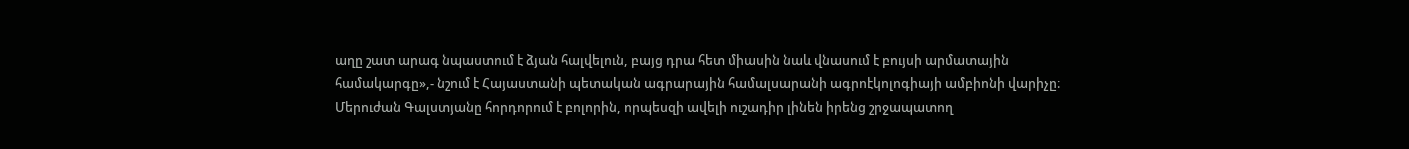աղը շատ արագ նպաստում է ձյան հալվելուն, բայց դրա հետ միասին նաև վնասում է բույսի արմատային համակարգը»,- նշում է Հայաստանի պետական ագրարային համալսարանի ագրոէկոլոգիայի ամբիոնի վարիչը։
Մերուժան Գալստյանը հորդորում է բոլորին, որպեսզի ավելի ուշադիր լինեն իրենց շրջապատող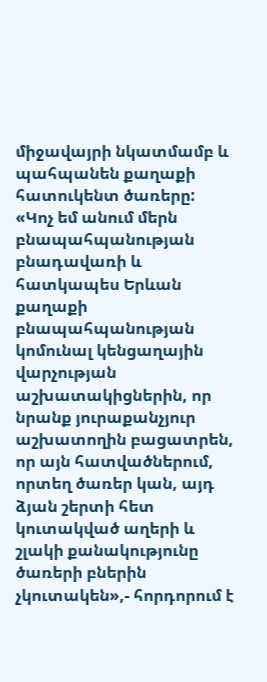միջավայրի նկատմամբ և պահպանեն քաղաքի հատուկենտ ծառերը:
«Կոչ եմ անում մերն բնապահպանության բնադավառի և հատկապես Երևան քաղաքի բնապահպանության կոմունալ կենցաղային վարչության աշխատակիցներին, որ նրանք յուրաքանչյուր աշխատողին բացատրեն, որ այն հատվածներում, որտեղ ծառեր կան, այդ ձյան շերտի հետ կուտակված աղերի և շլակի քանակությունը ծառերի բներին չկուտակեն»,- հորդորում է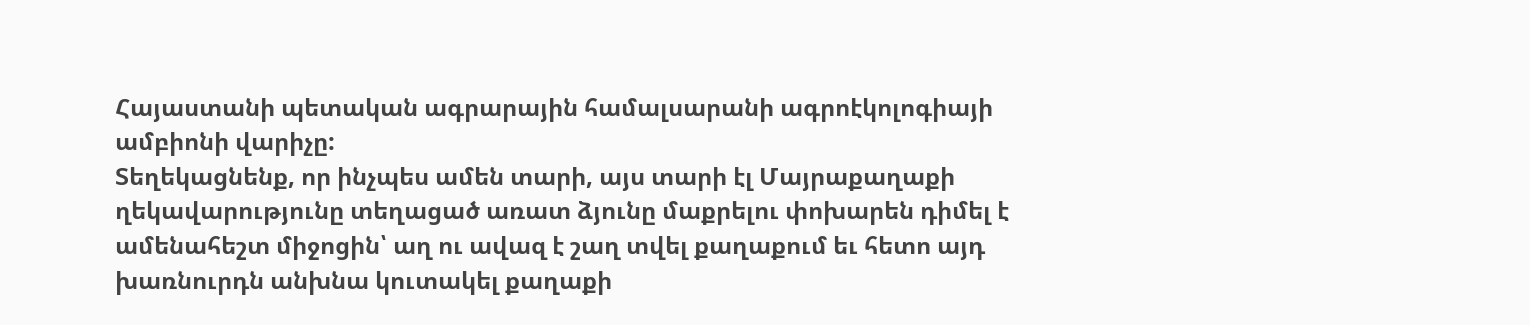Հայաստանի պետական ագրարային համալսարանի ագրոէկոլոգիայի ամբիոնի վարիչը:
Տեղեկացնենք, որ ինչպես ամեն տարի, այս տարի էլ Մայրաքաղաքի ղեկավարությունը տեղացած առատ ձյունը մաքրելու փոխարեն դիմել է ամենահեշտ միջոցին՝ աղ ու ավազ է շաղ տվել քաղաքում եւ հետո այդ խառնուրդն անխնա կուտակել քաղաքի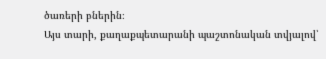ծառերի բներին։
Այս տարի, քաղաքպետարանի պաշտոնական տվյալով՝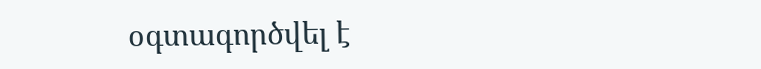օգտագործվել է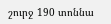շուրջ 190 տոննա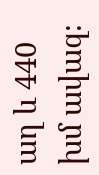աղ և 440 խմ ավազ։